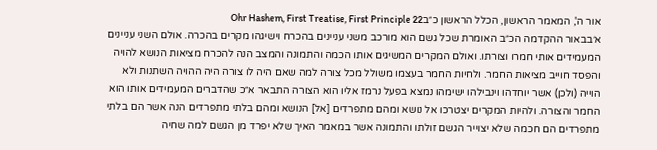אור ה', המאמר הראשון, הכלל הראשון כ״בOhr Hashem, First Treatise, First Principle 22
א׳בבאור ההקדמה הכ״ב האומרת שכל גשם הוא מורכב משני עניינים בהכרח וישיגהו מקרים בהכרה. אולם השני עניינים המעמידים אותי חמרו וצורתו. ואולם המקרים המשיגים אותו הכמה והתמונה והמצב הנה להכרח מציאות הנושא להויה והפסד חוייב מציאות החמר. ולחיות החמר בעצמו משולל מכל צורה למה שאם היה לו צורה היה ההויה השתנות ולא הוייה (ולכן) אשר יוחדהו וינבילהו ישימהו נמצא בפעל נרמז אליו הוא הצורה התבאר א״כ שהדברים המעמידים אותו הוא החמר והצורה. ולהיות המקרים יצטרכו אל נושא ומהם מתפרדים [אל] הנושא ומהם בלתי מתפרדים הנה אשר הם בלתי מתפרדים הם חכמה שלא יצוייר הגשם זולתו והתמונה אשר במאמר האיך שלא יפרד מן הגשם למה שחיה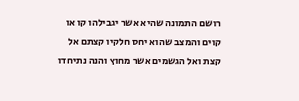רושם התמונה שהיא אשר יגבילהו קו או קוים והמצב שהוא יחס חלקיו קצתם אל קצת ואל הגשמים אשר מחוץ והנה נתיחדו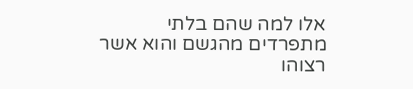אלו למה שהם בלתי מתפרדים מהגשם והוא אשר רצוהו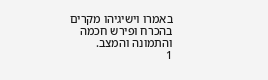באמרו וישיגיהו מקרים בהכרח ופירש חכמה והתמונה והמצב.
1